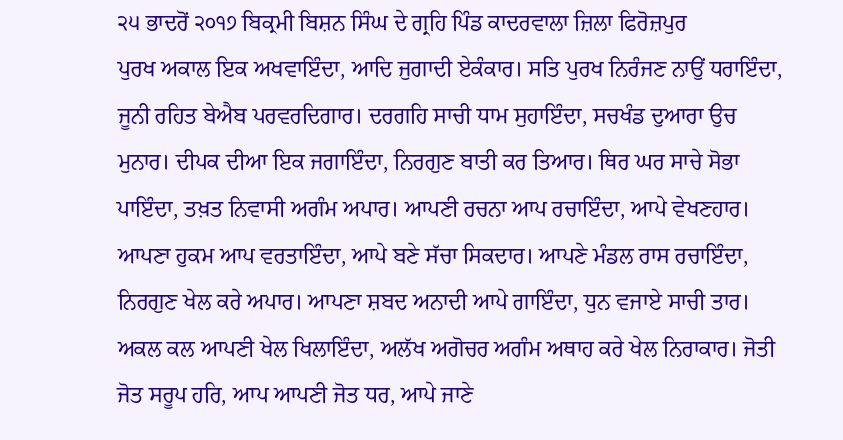੨੫ ਭਾਦਰੋਂ ੨੦੧੭ ਬਿਕ੍ਰਮੀ ਬਿਸ਼ਨ ਸਿੰਘ ਦੇ ਗ੍ਰਹਿ ਪਿੰਡ ਕਾਦਰਵਾਲਾ ਜ਼ਿਲਾ ਫਿਰੋਜ਼ਪੁਰ
ਪੁਰਖ ਅਕਾਲ ਇਕ ਅਖਵਾਇੰਦਾ, ਆਦਿ ਜੁਗਾਦੀ ਏਕੰਕਾਰ। ਸਤਿ ਪੁਰਖ ਨਿਰੰਜਣ ਨਾਉਂ ਧਰਾਇੰਦਾ, ਜੂਨੀ ਰਹਿਤ ਬੇਐਬ ਪਰਵਰਦਿਗਾਰ। ਦਰਗਹਿ ਸਾਚੀ ਧਾਮ ਸੁਹਾਇੰਦਾ, ਸਚਖੰਡ ਦੁਆਰਾ ਉਚ ਮੁਨਾਰ। ਦੀਪਕ ਦੀਆ ਇਕ ਜਗਾਇੰਦਾ, ਨਿਰਗੁਣ ਬਾਤੀ ਕਰ ਤਿਆਰ। ਥਿਰ ਘਰ ਸਾਚੇ ਸੋਭਾ ਪਾਇੰਦਾ, ਤਖ਼ਤ ਨਿਵਾਸੀ ਅਗੰਮ ਅਪਾਰ। ਆਪਣੀ ਰਚਨਾ ਆਪ ਰਚਾਇੰਦਾ, ਆਪੇ ਵੇਖਣਹਾਰ। ਆਪਣਾ ਹੁਕਮ ਆਪ ਵਰਤਾਇੰਦਾ, ਆਪੇ ਬਣੇ ਸੱਚਾ ਸਿਕਦਾਰ। ਆਪਣੇ ਮੰਡਲ ਰਾਸ ਰਚਾਇੰਦਾ, ਨਿਰਗੁਣ ਖੇਲ ਕਰੇ ਅਪਾਰ। ਆਪਣਾ ਸ਼ਬਦ ਅਨਾਦੀ ਆਪੇ ਗਾਇੰਦਾ, ਧੁਨ ਵਜਾਏ ਸਾਚੀ ਤਾਰ। ਅਕਲ ਕਲ ਆਪਣੀ ਖੇਲ ਖਿਲਾਇੰਦਾ, ਅਲੱਖ ਅਗੋਚਰ ਅਗੰਮ ਅਥਾਹ ਕਰੇ ਖੇਲ ਨਿਰਾਕਾਰ। ਜੋਤੀ ਜੋਤ ਸਰੂਪ ਹਰਿ, ਆਪ ਆਪਣੀ ਜੋਤ ਧਰ, ਆਪੇ ਜਾਣੇ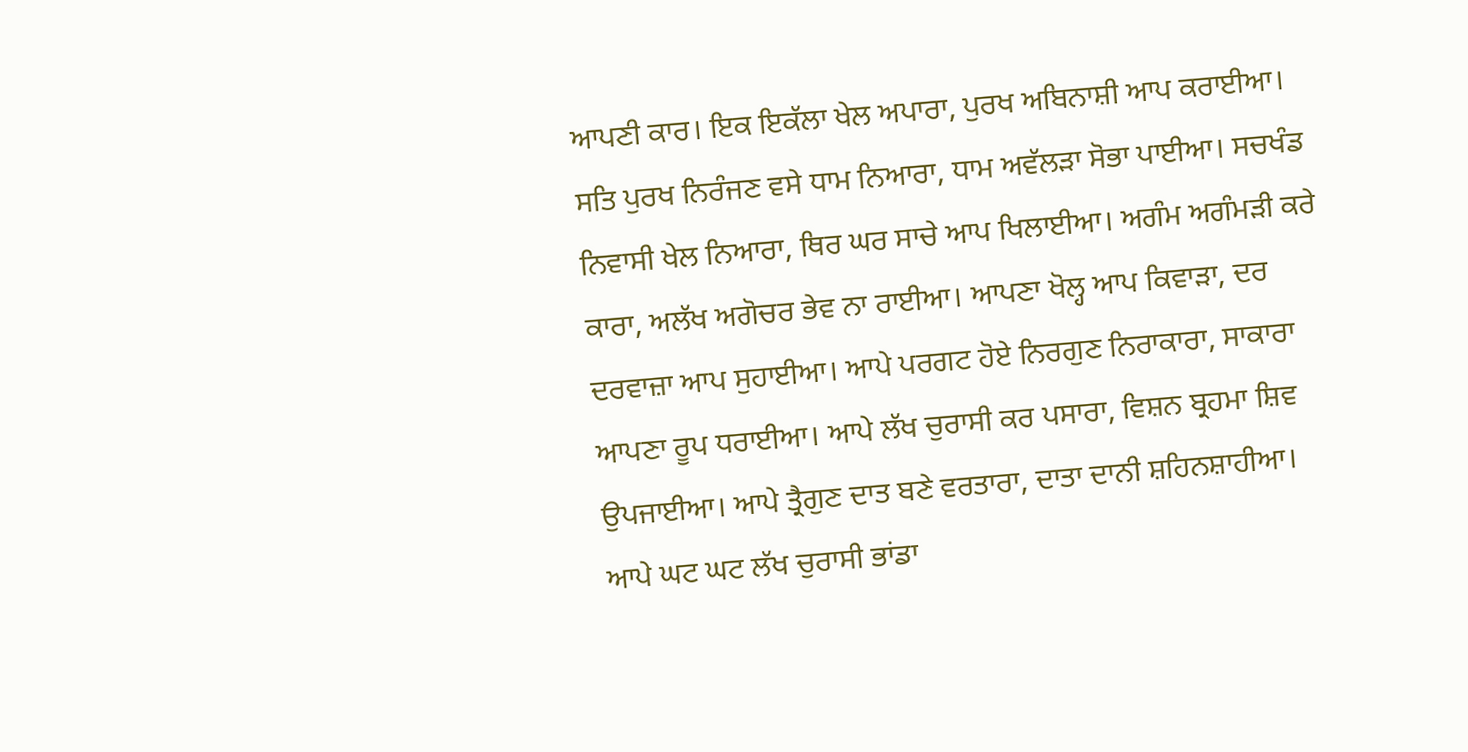ਆਪਣੀ ਕਾਰ। ਇਕ ਇਕੱਲਾ ਖੇਲ ਅਪਾਰਾ, ਪੁਰਖ ਅਬਿਨਾਸ਼ੀ ਆਪ ਕਰਾਈਆ। ਸਤਿ ਪੁਰਖ ਨਿਰੰਜਣ ਵਸੇ ਧਾਮ ਨਿਆਰਾ, ਧਾਮ ਅਵੱਲੜਾ ਸੋਭਾ ਪਾਈਆ। ਸਚਖੰਡ ਨਿਵਾਸੀ ਖੇਲ ਨਿਆਰਾ, ਥਿਰ ਘਰ ਸਾਚੇ ਆਪ ਖਿਲਾਈਆ। ਅਗੰਮ ਅਗੰਮੜੀ ਕਰੇ ਕਾਰਾ, ਅਲੱਖ ਅਗੋਚਰ ਭੇਵ ਨਾ ਰਾਈਆ। ਆਪਣਾ ਖੋਲ੍ਹ ਆਪ ਕਿਵਾੜਾ, ਦਰ ਦਰਵਾਜ਼ਾ ਆਪ ਸੁਹਾਈਆ। ਆਪੇ ਪਰਗਟ ਹੋਏ ਨਿਰਗੁਣ ਨਿਰਾਕਾਰਾ, ਸਾਕਾਰਾ ਆਪਣਾ ਰੂਪ ਧਰਾਈਆ। ਆਪੇ ਲੱਖ ਚੁਰਾਸੀ ਕਰ ਪਸਾਰਾ, ਵਿਸ਼ਨ ਬ੍ਰਹਮਾ ਸ਼ਿਵ ਉਪਜਾਈਆ। ਆਪੇ ਤ੍ਰੈਗੁਣ ਦਾਤ ਬਣੇ ਵਰਤਾਰਾ, ਦਾਤਾ ਦਾਨੀ ਸ਼ਹਿਨਸ਼ਾਹੀਆ। ਆਪੇ ਘਟ ਘਟ ਲੱਖ ਚੁਰਾਸੀ ਭਾਂਡਾ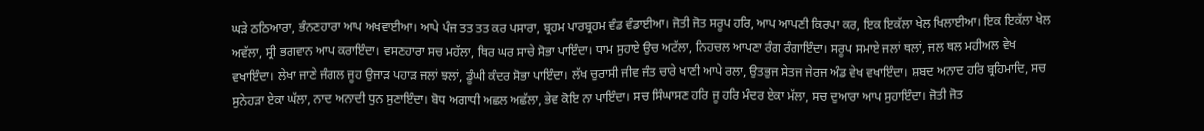ਘੜੇ ਠਠਿਆਰਾ, ਭੰਨਣਹਾਰਾ ਆਪ ਅਖਵਾਈਆ। ਆਪੇ ਪੰਜ ਤਤ ਤਤ ਕਰ ਪਸਾਰਾ, ਬ੍ਰਹਮ ਪਾਰਬ੍ਰਹਮ ਵੰਡ ਵੰਡਾਈਆ। ਜੋਤੀ ਜੋਤ ਸਰੂਪ ਹਰਿ, ਆਪ ਆਪਣੀ ਕਿਰਪਾ ਕਰ, ਇਕ ਇਕੱਲਾ ਖੇਲ ਖਿਲਾਈਆ। ਇਕ ਇਕੱਲਾ ਖੇਲ ਅਵੱਲਾ, ਸ੍ਰੀ ਭਗਵਾਨ ਆਪ ਕਰਾਇੰਦਾ। ਵਸਣਹਾਰਾ ਸਚ ਮਹੱਲਾ, ਥਿਰ ਘਰ ਸਾਚੇ ਸੋਭਾ ਪਾਇੰਦਾ। ਧਾਮ ਸੁਹਾਏ ਉਚ ਅਟੱਲਾ, ਨਿਹਚਲ ਆਪਣਾ ਰੰਗ ਰੰਗਾਇੰਦਾ। ਸਰੂਪ ਸਮਾਏ ਜਲਾਂ ਥਲਾਂ, ਜਲ ਥਲ ਮਹੀਅਲ ਵੇਖ ਵਖਾਇੰਦਾ। ਲੇਖਾ ਜਾਣੇ ਜੰਗਲ ਜੂਹ ਉਜਾੜ ਪਹਾੜ ਜਲਾਂ ਝਲਾਂ, ਡੂੰਘੀ ਕੰਦਰ ਸੋਭਾ ਪਾਇੰਦਾ। ਲੱਖ ਚੁਰਾਸੀ ਜੀਵ ਜੰਤ ਚਾਰੇ ਖਾਣੀ ਆਪੇ ਰਲਾ, ਉਤਭੁਜ ਸੇਤਜ ਜੇਰਜ ਅੰਡ ਵੇਖ ਵਖਾਇੰਦਾ। ਸ਼ਬਦ ਅਨਾਦ ਹਰਿ ਬ੍ਰਹਿਮਾਦਿ, ਸਚ ਸੁਨੇਹੜਾ ਏਕਾ ਘੱਲਾ, ਨਾਦ ਅਨਾਦੀ ਧੁਨ ਸੁਣਾਇੰਦਾ। ਬੋਧ ਅਗਾਧੀ ਅਛਲ ਅਛੱਲਾ, ਭੇਵ ਕੋਇ ਨਾ ਪਾਇੰਦਾ। ਸਚ ਸਿੰਘਾਸਣ ਹਰਿ ਜੂ ਹਰਿ ਮੰਦਰ ਏਕਾ ਮੱਲਾ, ਸਚ ਦੁਆਰਾ ਆਪ ਸੁਹਾਇੰਦਾ। ਜੋਤੀ ਜੋਤ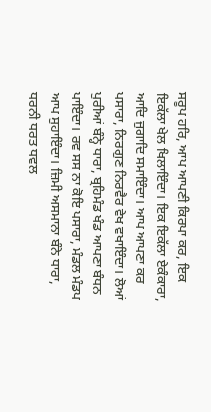ਸਰੂਪ ਹਰਿ, ਆਪ ਆਪਣੀ ਕਿਰਪਾ ਕਰ, ਇਕ ਇਕੱਲਾ ਖੇਲ ਖਿਲਾਇੰਦਾ। ਇਕ ਇਕੱਲਾ ਏਕੰਕਾਰਾ, ਆਦਿ ਜੁਗਾਦਿ ਸਮਾਇੰਦਾ। ਆਪ ਆਪਣਾ ਕਰ ਪਸਾਰਾ, ਨਿਰਗੁਣ ਨਿਰਵੈਰ ਵੇਖ ਵਖਾਇੰਦਾ। ਲੋਆਂ ਪੁਰੀਆਂ ਬੰਨ੍ਹੇ ਧਾਰਾ, ਬ੍ਰਹਿਮੰਡ ਖੰਡ ਆਪਣਾ ਬੰਧਨ ਪਾਇੰਦਾ। ਰਵ ਸਸ ਨਾ ਕੋਇ ਪਸਾਰਾ, ਮੰਡਲ ਮੰਡਪ ਆਪ ਸੁਹਾਇੰਦਾ। ਜ਼ਿਮੀ ਅਸਮਾਨਾ ਬੰਨੇ ਧਾਰਾ, ਧਰਨੀ ਧਰਤ ਧਵਲ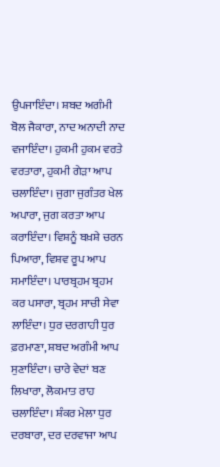ਉਪਜਾਇੰਦਾ। ਸ਼ਬਦ ਅਗੰਮੀ ਬੋਲ ਜੈਕਾਰਾ, ਨਾਦ ਅਨਾਦੀ ਨਾਦ ਵਜਾਇੰਦਾ। ਹੁਕਮੀ ਹੁਕਮ ਵਰਤੇ ਵਰਤਾਰਾ, ਹੁਕਮੀ ਗੇੜਾ ਆਪ ਚਲਾਇੰਦਾ। ਜੁਗਾ ਜੁਗੰਤਰ ਖੇਲ ਅਪਾਰਾ, ਜੁਗ ਕਰਤਾ ਆਪ ਕਰਾਇੰਦਾ। ਵਿਸ਼ਨੂੰ ਬਖ਼ਸ਼ੇ ਚਰਨ ਪਿਆਰਾ, ਵਿਸ਼ਵ ਰੂਪ ਆਪ ਸਮਾਇੰਦਾ। ਪਾਰਬ੍ਰਹਮ ਬ੍ਰਹਮ ਕਰ ਪਸਾਰਾ, ਬ੍ਰਹਮ ਸਾਚੀ ਸੇਵਾ ਲਾਇੰਦਾ। ਧੁਰ ਦਰਗਾਹੀ ਧੁਰ ਫ਼ਰਮਾਣਾ, ਸ਼ਬਦ ਅਗੰਮੀ ਆਪ ਸੁਣਾਇੰਦਾ। ਚਾਰੇ ਵੇਦਾਂ ਬਣ ਲਿਖਾਰਾ, ਲੋਕਮਾਤ ਰਾਹ ਚਲਾਇੰਦਾ। ਸ਼ੰਕਰ ਮੇਲਾ ਧੁਰ ਦਰਬਾਰਾ, ਦਰ ਦਰਵਾਜਾ ਆਪ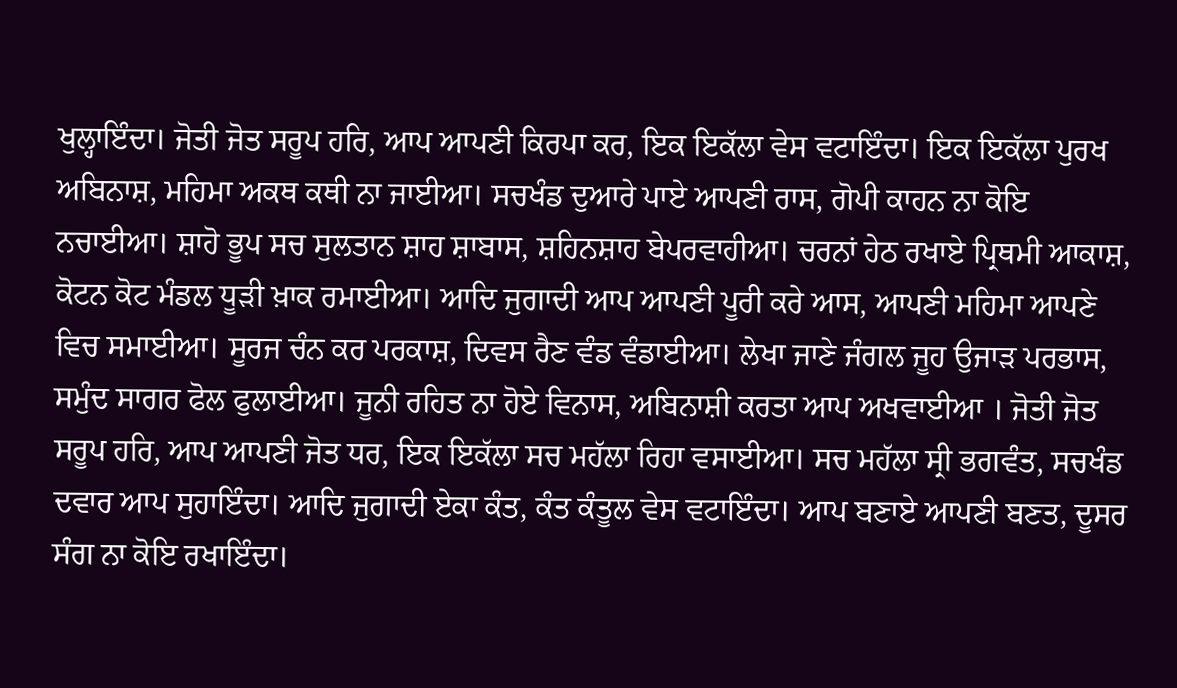ਖੁਲ੍ਹਾਇੰਦਾ। ਜੋਤੀ ਜੋਤ ਸਰੂਪ ਹਰਿ, ਆਪ ਆਪਣੀ ਕਿਰਪਾ ਕਰ, ਇਕ ਇਕੱਲਾ ਵੇਸ ਵਟਾਇੰਦਾ। ਇਕ ਇਕੱਲਾ ਪੁਰਖ ਅਬਿਨਾਸ਼, ਮਹਿਮਾ ਅਕਥ ਕਥੀ ਨਾ ਜਾਈਆ। ਸਚਖੰਡ ਦੁਆਰੇ ਪਾਏ ਆਪਣੀ ਰਾਸ, ਗੋਪੀ ਕਾਹਨ ਨਾ ਕੋਇ ਨਚਾਈਆ। ਸ਼ਾਹੋ ਭੂਪ ਸਚ ਸੁਲਤਾਨ ਸ਼ਾਹ ਸ਼ਾਬਾਸ, ਸ਼ਹਿਨਸ਼ਾਹ ਬੇਪਰਵਾਹੀਆ। ਚਰਨਾਂ ਹੇਠ ਰਖਾਏ ਪ੍ਰਿਥਮੀ ਆਕਾਸ਼, ਕੋਟਨ ਕੋਟ ਮੰਡਲ ਧੂੜੀ ਖ਼ਾਕ ਰਮਾਈਆ। ਆਦਿ ਜੁਗਾਦੀ ਆਪ ਆਪਣੀ ਪੂਰੀ ਕਰੇ ਆਸ, ਆਪਣੀ ਮਹਿਮਾ ਆਪਣੇ ਵਿਚ ਸਮਾਈਆ। ਸੂਰਜ ਚੰਨ ਕਰ ਪਰਕਾਸ਼, ਦਿਵਸ ਰੈਣ ਵੰਡ ਵੰਡਾਈਆ। ਲੇਖਾ ਜਾਣੇ ਜੰਗਲ ਜੂਹ ਉਜਾੜ ਪਰਭਾਸ, ਸਮੁੰਦ ਸਾਗਰ ਫੋਲ ਫੁਲਾਈਆ। ਜੂਨੀ ਰਹਿਤ ਨਾ ਹੋਏ ਵਿਨਾਸ, ਅਬਿਨਾਸ਼ੀ ਕਰਤਾ ਆਪ ਅਖਵਾਈਆ । ਜੋਤੀ ਜੋਤ ਸਰੂਪ ਹਰਿ, ਆਪ ਆਪਣੀ ਜੋਤ ਧਰ, ਇਕ ਇਕੱਲਾ ਸਚ ਮਹੱਲਾ ਰਿਹਾ ਵਸਾਈਆ। ਸਚ ਮਹੱਲਾ ਸ੍ਰੀ ਭਗਵੰਤ, ਸਚਖੰਡ ਦਵਾਰ ਆਪ ਸੁਹਾਇੰਦਾ। ਆਦਿ ਜੁਗਾਦੀ ਏਕਾ ਕੰਤ, ਕੰਤ ਕੰਤੂਲ ਵੇਸ ਵਟਾਇੰਦਾ। ਆਪ ਬਣਾਏ ਆਪਣੀ ਬਣਤ, ਦੂਸਰ ਸੰਗ ਨਾ ਕੋਇ ਰਖਾਇੰਦਾ।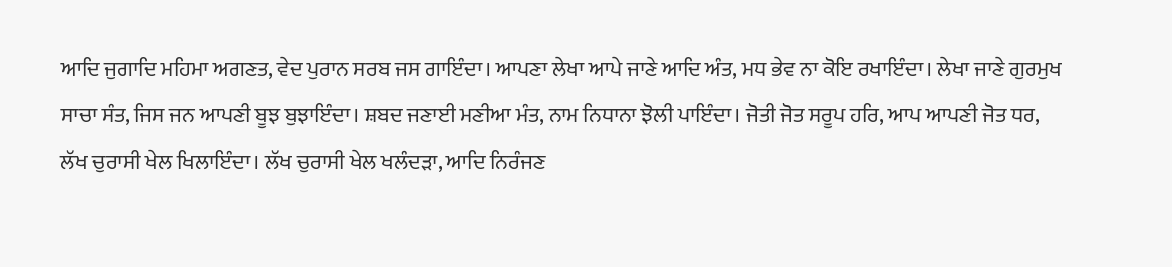ਆਦਿ ਜੁਗਾਦਿ ਮਹਿਮਾ ਅਗਣਤ, ਵੇਦ ਪੁਰਾਨ ਸਰਬ ਜਸ ਗਾਇੰਦਾ। ਆਪਣਾ ਲੇਖਾ ਆਪੇ ਜਾਣੇ ਆਦਿ ਅੰਤ, ਮਧ ਭੇਵ ਨਾ ਕੋਇ ਰਖਾਇੰਦਾ। ਲੇਖਾ ਜਾਣੇ ਗੁਰਮੁਖ ਸਾਚਾ ਸੰਤ, ਜਿਸ ਜਨ ਆਪਣੀ ਬੂਝ ਬੁਝਾਇੰਦਾ। ਸ਼ਬਦ ਜਣਾਈ ਮਣੀਆ ਮੰਤ, ਨਾਮ ਨਿਧਾਨਾ ਝੋਲੀ ਪਾਇੰਦਾ। ਜੋਤੀ ਜੋਤ ਸਰੂਪ ਹਰਿ, ਆਪ ਆਪਣੀ ਜੋਤ ਧਰ, ਲੱਖ ਚੁਰਾਸੀ ਖੇਲ ਖਿਲਾਇੰਦਾ। ਲੱਖ ਚੁਰਾਸੀ ਖੇਲ ਖਲੰਦੜਾ, ਆਦਿ ਨਿਰੰਜਣ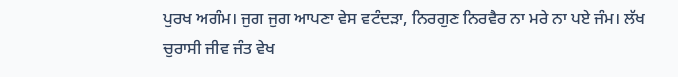ਪੁਰਖ ਅਗੰਮ। ਜੁਗ ਜੁਗ ਆਪਣਾ ਵੇਸ ਵਟੰਦੜਾ, ਨਿਰਗੁਣ ਨਿਰਵੈਰ ਨਾ ਮਰੇ ਨਾ ਪਏ ਜੰਮ। ਲੱਖ ਚੁਰਾਸੀ ਜੀਵ ਜੰਤ ਵੇਖ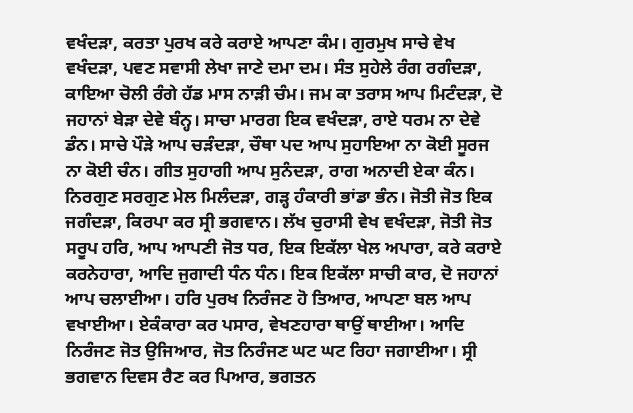ਵਖੰਦੜਾ, ਕਰਤਾ ਪੁਰਖ ਕਰੇ ਕਰਾਏ ਆਪਣਾ ਕੰਮ। ਗੁਰਮੁਖ ਸਾਚੇ ਵੇਖ ਵਖੰਦੜਾ, ਪਵਣ ਸਵਾਸੀ ਲੇਖਾ ਜਾਣੇ ਦਮਾ ਦਮ। ਸੰਤ ਸੁਹੇਲੇ ਰੰਗ ਰਗੰਦੜਾ, ਕਾਇਆ ਚੋਲੀ ਰੰਗੇ ਹੱਡ ਮਾਸ ਨਾੜੀ ਚੰਮ। ਜਮ ਕਾ ਤਰਾਸ ਆਪ ਮਿਟੰਦੜਾ, ਦੋ ਜਹਾਨਾਂ ਬੇੜਾ ਦੇਵੇ ਬੰਨ੍ਹ। ਸਾਚਾ ਮਾਰਗ ਇਕ ਵਖੰਦੜਾ, ਰਾਏ ਧਰਮ ਨਾ ਦੇਵੇ ਡੰਨ। ਸਾਚੇ ਪੌੜੇ ਆਪ ਚੜੰਦੜਾ, ਚੌਥਾ ਪਦ ਆਪ ਸੁਹਾਇਆ ਨਾ ਕੋਈ ਸੂਰਜ ਨਾ ਕੋਈ ਚੰਨ। ਗੀਤ ਸੁਹਾਗੀ ਆਪ ਸੁਨੰਦੜਾ, ਰਾਗ ਅਨਾਦੀ ਏਕਾ ਕੰਨ। ਨਿਰਗੁਣ ਸਰਗੁਣ ਮੇਲ ਮਿਲੰਦੜਾ, ਗੜ੍ਹ ਹੰਕਾਰੀ ਭਾਂਡਾ ਭੰਨ। ਜੋਤੀ ਜੋਤ ਇਕ ਜਗੰਦੜਾ, ਕਿਰਪਾ ਕਰ ਸ੍ਰੀ ਭਗਵਾਨ। ਲੱਖ ਚੁਰਾਸੀ ਵੇਖ ਵਖੰਦੜਾ, ਜੋਤੀ ਜੋਤ ਸਰੂਪ ਹਰਿ, ਆਪ ਆਪਣੀ ਜੋਤ ਧਰ, ਇਕ ਇਕੱਲਾ ਖੇਲ ਅਪਾਰਾ, ਕਰੇ ਕਰਾਏ ਕਰਨੇਹਾਰਾ, ਆਦਿ ਜੁਗਾਦੀ ਧੰਨ ਧੰਨ। ਇਕ ਇਕੱਲਾ ਸਾਚੀ ਕਾਰ, ਦੋ ਜਹਾਨਾਂ ਆਪ ਚਲਾਈਆ। ਹਰਿ ਪੁਰਖ ਨਿਰੰਜਣ ਹੋ ਤਿਆਰ, ਆਪਣਾ ਬਲ ਆਪ ਵਖਾਈਆ। ਏਕੰਕਾਰਾ ਕਰ ਪਸਾਰ, ਵੇਖਣਹਾਰਾ ਥਾਉਂ ਥਾਈਆ। ਆਦਿ ਨਿਰੰਜਣ ਜੋਤ ਉਜਿਆਰ, ਜੋਤ ਨਿਰੰਜਣ ਘਟ ਘਟ ਰਿਹਾ ਜਗਾਈਆ। ਸ੍ਰੀ ਭਗਵਾਨ ਦਿਵਸ ਰੈਣ ਕਰ ਪਿਆਰ, ਭਗਤਨ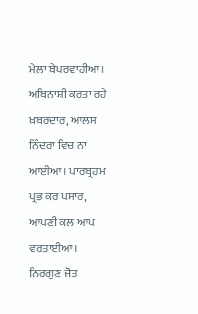ਮੇਲਾ ਬੇਪਰਵਾਹੀਆ। ਅਬਿਨਾਸ਼ੀ ਕਰਤਾ ਰਹੇ ਖ਼ਬਰਦਾਰ, ਆਲਸ ਨਿੰਦਰਾ ਵਿਚ ਨਾ ਆਈਆ। ਪਾਰਬ੍ਰਹਮ ਪ੍ਰਭ ਕਰ ਪਸਾਰ, ਆਪਣੀ ਕਲ ਆਪ ਵਰਤਾਈਆ। ਨਿਰਗੁਣ ਜੋਤ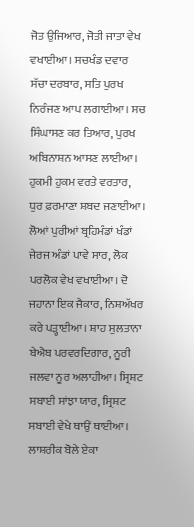ਜੋਤ ਉਜਿਆਰ, ਜੋਤੀ ਜਾਤਾ ਵੇਖ ਵਖਾਈਆ। ਸਚਖੰਡ ਦਵਾਰ ਸੱਚਾ ਦਰਬਾਰ, ਸਤਿ ਪੁਰਖ ਨਿਰੰਜਣ ਆਪ ਲਗਾਈਆ। ਸਚ ਸਿੰਘਾਸਣ ਕਰ ਤਿਆਰ, ਪੁਰਖ ਅਬਿਨਾਸ਼ਨ ਆਸਣ ਲਾਈਆ। ਹੁਕਮੀ ਹੁਕਮ ਵਰਤੇ ਵਰਤਾਰ, ਧੁਰ ਫ਼ਰਮਾਣਾ ਸ਼ਬਦ ਜਣਾਈਆ। ਲੋਆਂ ਪੁਰੀਆਂ ਬ੍ਰਹਿਮੰਡਾਂ ਖੰਡਾਂ ਜੇਰਜ ਅੰਡਾਂ ਪਾਵੇ ਸਾਰ, ਲੋਕ ਪਰਲੋਕ ਵੇਖ ਵਖਾਈਆ। ਦੋ ਜਹਾਨਾ ਇਕ ਜੈਕਾਰ, ਨਿਸ਼ਅੱਖਰ ਕਰੇ ਪੜ੍ਹਾਈਆ। ਸ਼ਾਹ ਸੁਲਤਾਨਾ ਬੇਐਬ ਪਰਵਰਦਿਗਾਰ, ਨੂਰੀ ਜਲਵਾ ਨੂਰ ਅਲਾਹੀਆ। ਸ੍ਰਿਸ਼ਟ ਸਬਾਈ ਸਾਂਝਾ ਯਾਰ, ਸ੍ਰਿਸ਼ਟ ਸਬਾਈ ਵੇਖੇ ਥਾਉਂ ਥਾਈਆ। ਲਾਸ਼ਰੀਕ ਬੋਲੇ ਏਕਾ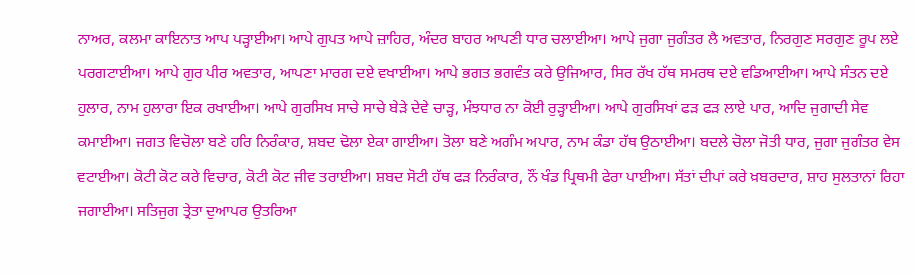ਨਾਅਰ, ਕਲਮਾ ਕਾਇਨਾਤ ਆਪ ਪੜ੍ਹਾਈਆ। ਆਪੇ ਗੁਪਤ ਆਪੇ ਜ਼ਾਹਿਰ, ਅੰਦਰ ਬਾਹਰ ਆਪਣੀ ਧਾਰ ਚਲਾਈਆ। ਆਪੇ ਜੁਗਾ ਜੁਗੰਤਰ ਲੈ ਅਵਤਾਰ, ਨਿਰਗੁਣ ਸਰਗੁਣ ਰੂਪ ਲਏ ਪਰਗਟਾਈਆ। ਆਪੇ ਗੁਰ ਪੀਰ ਅਵਤਾਰ, ਆਪਣਾ ਮਾਰਗ ਦਏ ਵਖਾਈਆ। ਆਪੇ ਭਗਤ ਭਗਵੰਤ ਕਰੇ ਉਜਿਆਰ, ਸਿਰ ਰੱਖ ਹੱਥ ਸਮਰਥ ਦਏ ਵਡਿਆਈਆ। ਆਪੇ ਸੰਤਨ ਦਏ ਹੁਲਾਰ, ਨਾਮ ਹੁਲਾਰਾ ਇਕ ਰਖਾਈਆ। ਆਪੇ ਗੁਰਸਿਖ ਸਾਚੇ ਸਾਚੇ ਬੇੜੇ ਦੇਵੇ ਚਾੜ੍ਹ, ਮੰਝਧਾਰ ਨਾ ਕੋਈ ਰੁੜ੍ਹਾਈਆ। ਆਪੇ ਗੁਰਸਿਖਾਂ ਫੜ ਫੜ ਲਾਏ ਪਾਰ, ਆਦਿ ਜੁਗਾਦੀ ਸੇਵ ਕਮਾਈਆ। ਜਗਤ ਵਿਚੋਲਾ ਬਣੇ ਹਰਿ ਨਿਰੰਕਾਰ, ਸ਼ਬਦ ਢੋਲਾ ਏਕਾ ਗਾਈਆ। ਤੋਲਾ ਬਣੇ ਅਗੰਮ ਅਪਾਰ, ਨਾਮ ਕੰਡਾ ਹੱਥ ਉਠਾਈਆ। ਬਦਲੇ ਚੋਲਾ ਜੋਤੀ ਧਾਰ, ਜੁਗਾ ਜੁਗੰਤਰ ਵੇਸ ਵਟਾਈਆ। ਕੋਟੀ ਕੋਟ ਕਰੇ ਵਿਚਾਰ, ਕੋਟੀ ਕੋਟ ਜੀਵ ਤਰਾਈਆ। ਸ਼ਬਦ ਸੋਟੀ ਹੱਥ ਫੜ ਨਿਰੰਕਾਰ, ਨੌਂ ਖੰਡ ਪ੍ਰਿਥਮੀ ਫੇਰਾ ਪਾਈਆ। ਸੱਤਾਂ ਦੀਪਾਂ ਕਰੇ ਖ਼ਬਰਦਾਰ, ਸ਼ਾਹ ਸੁਲਤਾਨਾਂ ਰਿਹਾ ਜਗਾਈਆ। ਸਤਿਜੁਗ ਤ੍ਰੇਤਾ ਦੁਆਪਰ ਉਤਰਿਆ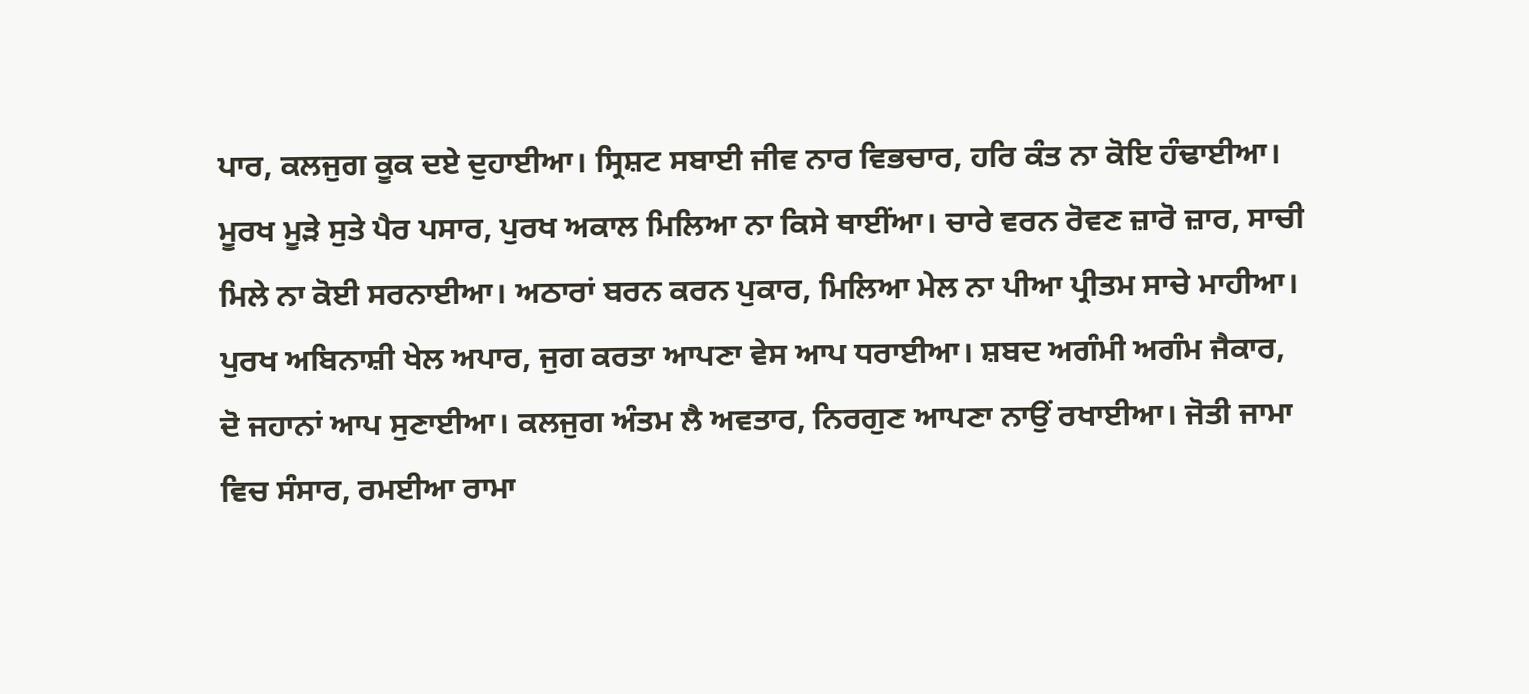ਪਾਰ, ਕਲਜੁਗ ਕੂਕ ਦਏ ਦੁਹਾਈਆ। ਸ੍ਰਿਸ਼ਟ ਸਬਾਈ ਜੀਵ ਨਾਰ ਵਿਭਚਾਰ, ਹਰਿ ਕੰਤ ਨਾ ਕੋਇ ਹੰਢਾਈਆ। ਮੂਰਖ ਮੂੜੇ ਸੁਤੇ ਪੈਰ ਪਸਾਰ, ਪੁਰਖ ਅਕਾਲ ਮਿਲਿਆ ਨਾ ਕਿਸੇ ਥਾਈਂਆ। ਚਾਰੇ ਵਰਨ ਰੋਵਣ ਜ਼ਾਰੋ ਜ਼ਾਰ, ਸਾਚੀ ਮਿਲੇ ਨਾ ਕੋਈ ਸਰਨਾਈਆ। ਅਠਾਰਾਂ ਬਰਨ ਕਰਨ ਪੁਕਾਰ, ਮਿਲਿਆ ਮੇਲ ਨਾ ਪੀਆ ਪ੍ਰੀਤਮ ਸਾਚੇ ਮਾਹੀਆ। ਪੁਰਖ ਅਬਿਨਾਸ਼ੀ ਖੇਲ ਅਪਾਰ, ਜੁਗ ਕਰਤਾ ਆਪਣਾ ਵੇਸ ਆਪ ਧਰਾਈਆ। ਸ਼ਬਦ ਅਗੰਮੀ ਅਗੰਮ ਜੈਕਾਰ, ਦੋ ਜਹਾਨਾਂ ਆਪ ਸੁਣਾਈਆ। ਕਲਜੁਗ ਅੰਤਮ ਲੈ ਅਵਤਾਰ, ਨਿਰਗੁਣ ਆਪਣਾ ਨਾਉਂ ਰਖਾਈਆ। ਜੋਤੀ ਜਾਮਾ ਵਿਚ ਸੰਸਾਰ, ਰਮਈਆ ਰਾਮਾ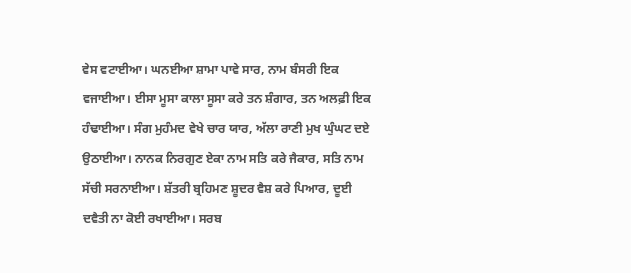ਵੇਸ ਵਟਾਈਆ। ਘਨਈਆ ਸ਼ਾਮਾ ਪਾਵੇ ਸਾਰ, ਨਾਮ ਬੰਸਰੀ ਇਕ ਵਜਾਈਆ। ਈਸਾ ਮੂਸਾ ਕਾਲਾ ਸੂਸਾ ਕਰੇ ਤਨ ਸ਼ੰਗਾਰ, ਤਨ ਅਲਫ਼ੀ ਇਕ ਹੰਢਾਈਆ। ਸੰਗ ਮੁਹੰਮਦ ਵੇਖੇ ਚਾਰ ਯਾਰ, ਅੱਲਾ ਰਾਣੀ ਮੁਖ ਘੁੰਘਟ ਦਏ ਉਠਾਈਆ। ਨਾਨਕ ਨਿਰਗੁਣ ਏਕਾ ਨਾਮ ਸਤਿ ਕਰੇ ਜੈਕਾਰ, ਸਤਿ ਨਾਮ ਸੱਚੀ ਸਰਨਾਈਆ। ਸ਼ੱਤਰੀ ਬ੍ਰਹਿਮਣ ਸ਼ੂਦਰ ਵੈਸ਼ ਕਰੇ ਪਿਆਰ, ਦੂਈ ਦਵੈਤੀ ਨਾ ਕੋਈ ਰਖਾਈਆ। ਸਰਬ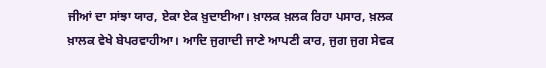ਜੀਆਂ ਦਾ ਸਾਂਝਾ ਯਾਰ, ਏਕਾ ਏਕ ਖ਼ੁਦਾਈਆ। ਖ਼ਾਲਕ ਖ਼ਲਕ ਰਿਹਾ ਪਸਾਰ, ਖ਼ਲਕ ਖ਼ਾਲਕ ਵੇਖੇ ਬੇਪਰਵਾਹੀਆ। ਆਦਿ ਜੁਗਾਦੀ ਜਾਣੇ ਆਪਣੀ ਕਾਰ, ਜੁਗ ਜੁਗ ਸੇਵਕ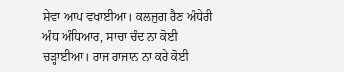ਸੇਵਾ ਆਪ ਵਖਾਈਆ। ਕਲਜੁਗ ਰੈਣ ਅੰਧੇਰੀ ਅੰਧ ਅੰਧਿਆਰ, ਸਾਚਾ ਚੰਦ ਨਾ ਕੋਈ ਚੜ੍ਹਾਈਆ। ਰਾਜ ਰਾਜਾਨ ਨਾ ਕਰੇ ਕੋਈ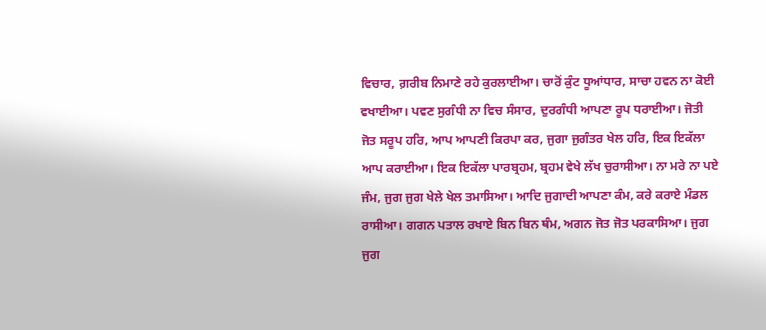ਵਿਚਾਰ, ਗ਼ਰੀਬ ਨਿਮਾਣੇ ਰਹੇ ਕੁਰਲਾਈਆ। ਚਾਰੋਂ ਕੁੰਟ ਧੂਆਂਧਾਰ, ਸਾਚਾ ਹਵਨ ਨਾ ਕੋਈ ਵਖਾਈਆ। ਪਵਣ ਸੁਗੰਧੀ ਨਾ ਵਿਚ ਸੰਸਾਰ, ਦੁਰਗੰਧੀ ਆਪਣਾ ਰੂਪ ਧਰਾਈਆ। ਜੋਤੀ ਜੋਤ ਸਰੂਪ ਹਰਿ, ਆਪ ਆਪਣੀ ਕਿਰਪਾ ਕਰ, ਜੁਗਾ ਜੁਗੰਤਰ ਖੇਲ ਹਰਿ, ਇਕ ਇਕੱਲਾ ਆਪ ਕਰਾਈਆ। ਇਕ ਇਕੱਲਾ ਪਾਰਬ੍ਰਹਮ, ਬ੍ਰਹਮ ਵੇਖੇ ਲੱਖ ਚੁਰਾਸੀਆ। ਨਾ ਮਰੇ ਨਾ ਪਏ ਜੰਮ, ਜੁਗ ਜੁਗ ਖੇਲੇ ਖੇਲ ਤਮਾਸਿਆ। ਆਦਿ ਜੁਗਾਦੀ ਆਪਣਾ ਕੰਮ, ਕਰੇ ਕਰਾਏ ਮੰਡਲ ਰਾਸੀਆ। ਗਗਨ ਪਤਾਲ ਰਖਾਏ ਬਿਨ ਬਿਨ ਥੰਮ, ਅਗਨ ਜੋਤ ਜੋਤ ਪਰਕਾਸਿਆ। ਜੁਗ ਜੁਗ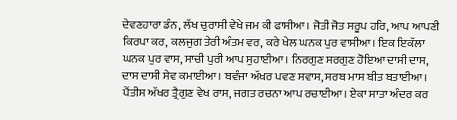ਦੇਵਣਹਾਰਾ ਡੰਨ, ਲੱਖ ਚੁਰਾਸੀ ਵੇਖੇ ਜਮ ਕੀ ਫਾਸੀਆ। ਜੋਤੀ ਜੋਤ ਸਰੂਪ ਹਰਿ, ਆਪ ਆਪਣੀ ਕਿਰਪਾ ਕਰ, ਕਲਜੁਗ ਤੇਰੀ ਅੰਤਮ ਵਰ, ਕਰੇ ਖੇਲ ਘਨਕ ਪੁਰ ਵਾਸੀਆ। ਇਕ ਇਕੱਲਾ ਘਨਕ ਪੁਰ ਵਾਸ, ਸਾਚੀ ਪੁਰੀ ਆਪ ਸੁਹਾਈਆ। ਨਿਰਗੁਣ ਸਰਗੁਣ ਹੋਇਆ ਦਾਸੀ ਦਾਸ, ਦਾਸ ਦਾਸੀ ਸੇਵ ਕਮਾਈਆ। ਬਵੰਜਾ ਅੱਖਰ ਪਵਣ ਸਵਾਸ, ਸਰਬ ਮਾਸ ਬੀਤ ਬਤਾਈਆ। ਪੈਂਤੀਸ ਅੱਖਰ ਤ੍ਰੈਗੁਣ ਵੇਖ ਰਾਸ, ਜਗਤ ਰਚਨਾ ਆਪ ਰਚਾਈਆ। ਏਕਾ ਸਾਤਾ ਅੰਦਰ ਕਰ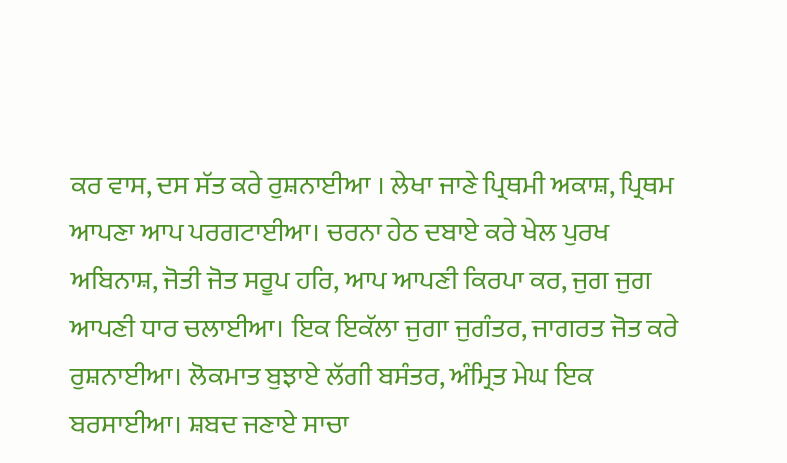ਕਰ ਵਾਸ, ਦਸ ਸੱਤ ਕਰੇ ਰੁਸ਼ਨਾਈਆ । ਲੇਖਾ ਜਾਣੇ ਪ੍ਰਿਥਮੀ ਅਕਾਸ਼, ਪ੍ਰਿਥਮ ਆਪਣਾ ਆਪ ਪਰਗਟਾਈਆ। ਚਰਨਾ ਹੇਠ ਦਬਾਏ ਕਰੇ ਖੇਲ ਪੁਰਖ ਅਬਿਨਾਸ਼, ਜੋਤੀ ਜੋਤ ਸਰੂਪ ਹਰਿ, ਆਪ ਆਪਣੀ ਕਿਰਪਾ ਕਰ, ਜੁਗ ਜੁਗ ਆਪਣੀ ਧਾਰ ਚਲਾਈਆ। ਇਕ ਇਕੱਲਾ ਜੁਗਾ ਜੁਗੰਤਰ, ਜਾਗਰਤ ਜੋਤ ਕਰੇ ਰੁਸ਼ਨਾਈਆ। ਲੋਕਮਾਤ ਬੁਝਾਏ ਲੱਗੀ ਬਸੰਤਰ, ਅੰਮ੍ਰਿਤ ਮੇਘ ਇਕ ਬਰਸਾਈਆ। ਸ਼ਬਦ ਜਣਾਏ ਸਾਚਾ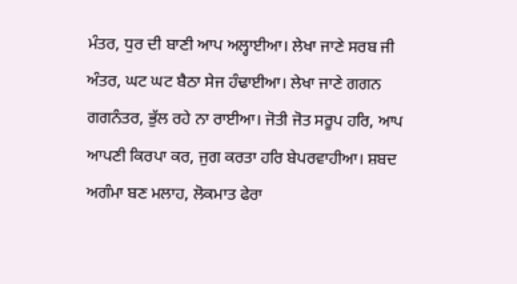ਮੰਤਰ, ਧੁਰ ਦੀ ਬਾਣੀ ਆਪ ਅਲ੍ਹਾਈਆ। ਲੇਖਾ ਜਾਣੇ ਸਰਬ ਜੀ ਅੰਤਰ, ਘਟ ਘਟ ਬੈਠਾ ਸੇਜ ਹੰਢਾਈਆ। ਲੇਖਾ ਜਾਣੇ ਗਗਨ ਗਗਨੰਤਰ, ਭੁੱਲ ਰਹੇ ਨਾ ਰਾਈਆ। ਜੋਤੀ ਜੋਤ ਸਰੂਪ ਹਰਿ, ਆਪ ਆਪਣੀ ਕਿਰਪਾ ਕਰ, ਜੁਗ ਕਰਤਾ ਹਰਿ ਬੇਪਰਵਾਹੀਆ। ਸ਼ਬਦ ਅਗੰਮਾ ਬਣ ਮਲਾਹ, ਲੋਕਮਾਤ ਫੇਰਾ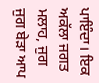ਪਾਇੰਦਾ। ਇਕ ਅਕੱਲਾ ਜਗਤ ਮਲਾਹ, ਜੁਗ ਜੁਗ ਬੇੜਾ ਆਪ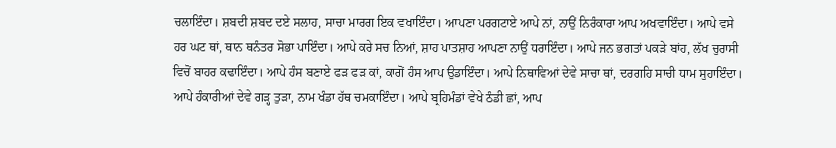ਚਲਾਇੰਦਾ। ਸ਼ਬਦੀ ਸ਼ਬਦ ਦਏ ਸਲਾਹ, ਸਾਚਾ ਮਾਰਗ ਇਕ ਵਖਾਇੰਦਾ। ਆਪਣਾ ਪਰਗਟਾਏ ਆਪੇ ਨਾਂ, ਨਾਉਂ ਨਿਰੰਕਾਰਾ ਆਪ ਅਖਵਾਇੰਦਾ। ਆਪੇ ਵਸੇ ਹਰ ਘਟ ਥਾਂ, ਥਾਨ ਥਨੰਤਰ ਸੋਭਾ ਪਾਇੰਦਾ। ਆਪੇ ਕਰੇ ਸਚ ਨਿਆਂ, ਸ਼ਾਹ ਪਾਤਸ਼ਾਹ ਆਪਣਾ ਨਾਉਂ ਧਰਾਇੰਦਾ। ਆਪੇ ਜਨ ਭਗਤਾਂ ਪਕੜੇ ਬਾਂਹ, ਲੱਖ ਚੁਰਾਸੀ ਵਿਚੋਂ ਬਾਹਰ ਕਢਾਇੰਦਾ। ਆਪੇ ਹੰਸ ਬਣਾਏ ਫੜ ਫੜ ਕਾਂ, ਕਾਗੋਂ ਹੰਸ ਆਪ ਉਡਾਇੰਦਾ। ਆਪੇ ਨਿਥਾਵਿਆਂ ਦੇਵੇ ਸਾਚਾ ਥਾਂ, ਦਰਗਹਿ ਸਾਚੀ ਧਾਮ ਸੁਹਾਇੰਦਾ। ਆਪੇ ਹੰਕਾਰੀਆਂ ਦੇਵੇ ਗੜ੍ਹ ਤੁੜਾ, ਨਾਮ ਖੰਡਾ ਹੱਥ ਚਮਕਾਇੰਦਾ। ਆਪੇ ਬ੍ਰਹਿਮੰਡਾਂ ਵੇਖੇ ਠੰਡੀ ਛਾਂ, ਆਪ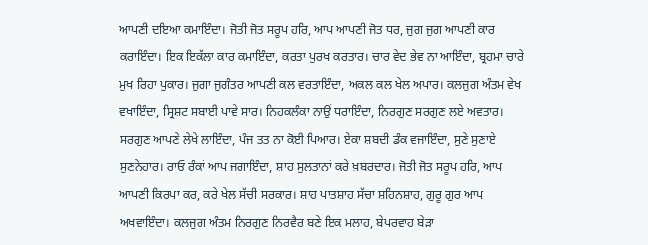ਆਪਣੀ ਦਇਆ ਕਮਾਇੰਦਾ। ਜੋਤੀ ਜੋਤ ਸਰੂਪ ਹਰਿ, ਆਪ ਆਪਣੀ ਜੋਤ ਧਰ, ਜੁਗ ਜੁਗ ਆਪਣੀ ਕਾਰ ਕਰਾਇੰਦਾ। ਇਕ ਇਕੱਲਾ ਕਾਰ ਕਮਾਇੰਦਾ, ਕਰਤਾ ਪੁਰਖ ਕਰਤਾਰ। ਚਾਰ ਵੇਦ ਭੇਵ ਨਾ ਆਇੰਦਾ, ਬ੍ਰਹਮਾ ਚਾਰੇ ਮੁਖ ਰਿਹਾ ਪੁਕਾਰ। ਜੁਗਾ ਜੁਗੰਤਰ ਆਪਣੀ ਕਲ ਵਰਤਾਇੰਦਾ, ਅਕਲ ਕਲ ਖੇਲ ਅਪਾਰ। ਕਲਜੁਗ ਅੰਤਮ ਵੇਖ ਵਖਾਇੰਦਾ, ਸ੍ਰਿਸ਼ਟ ਸਬਾਈ ਪਾਵੇ ਸਾਰ। ਨਿਹਕਲੰਕਾ ਨਾਉਂ ਧਰਾਇੰਦਾ, ਨਿਰਗੁਣ ਸਰਗੁਣ ਲਏ ਅਵਤਾਰ। ਸਰਗੁਣ ਆਪਣੇ ਲੇਖੇ ਲਾਇੰਦਾ, ਪੰਜ ਤਤ ਨਾ ਕੋਈ ਪਿਆਰ। ਏਕਾ ਸ਼ਬਦੀ ਡੰਕ ਵਜਾਇੰਦਾ, ਸੁਣੇ ਸੁਣਾਏ ਸੁਣਨੇਹਾਰ। ਰਾਓ ਰੰਕਾਂ ਆਪ ਜਗਾਇੰਦਾ, ਸ਼ਾਹ ਸੁਲਤਾਨਾਂ ਕਰੇ ਖ਼ਬਰਦਾਰ। ਜੋਤੀ ਜੋਤ ਸਰੂਪ ਹਰਿ, ਆਪ ਆਪਣੀ ਕਿਰਪਾ ਕਰ, ਕਰੇ ਖੇਲ ਸੱਚੀ ਸਰਕਾਰ। ਸ਼ਾਹ ਪਾਤਸ਼ਾਹ ਸੱਚਾ ਸ਼ਹਿਨਸ਼ਾਹ, ਗੁਰੂ ਗੁਰ ਆਪ ਅਖਵਾਇੰਦਾ। ਕਲਜੁਗ ਅੰਤਮ ਨਿਰਗੁਣ ਨਿਰਵੈਰ ਬਣੇ ਇਕ ਮਲਾਹ, ਬੇਪਰਵਾਹ ਬੇੜਾ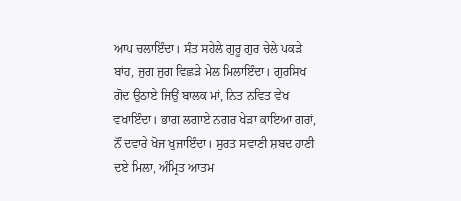ਆਪ ਚਲਾਇੰਦਾ। ਸੰਤ ਸਹੇਲੇ ਗੁਰੂ ਗੁਰ ਚੇਲੇ ਪਕੜੇ ਬਾਂਹ, ਜੁਗ ਜੁਗ ਵਿਛੜੇ ਮੇਲ ਮਿਲਾਇੰਦਾ। ਗੁਰਸਿਖ ਗੋਦ ਉਠਾਏ ਜਿਉਂ ਬਾਲਕ ਮਾਂ, ਨਿਤ ਨਵਿਤ ਵੇਖ ਵਖਾਇੰਦਾ। ਭਾਗ ਲਗਾਏ ਨਗਰ ਖੇੜਾ ਕਾਇਆ ਗਰਾਂ, ਨੌਂ ਦਵਾਰੇ ਖੋਜ ਖੁਜਾਇੰਦਾ। ਸੁਰਤ ਸਵਾਣੀ ਸ਼ਬਦ ਹਾਣੀ ਦਏ ਮਿਲਾ, ਅੰਮ੍ਰਿਤ ਆਤਮ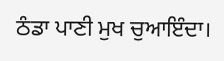ਠੰਡਾ ਪਾਣੀ ਮੁਖ ਚੁਆਇੰਦਾ।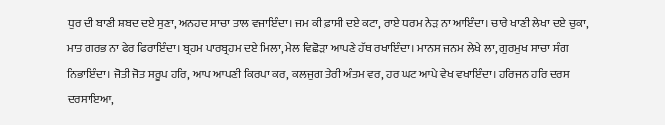ਧੁਰ ਦੀ ਬਾਣੀ ਸ਼ਬਦ ਦਏ ਸੁਣਾ, ਅਨਹਦ ਸਾਚਾ ਤਾਲ ਵਜਾਇੰਦਾ। ਜਮ ਕੀ ਫ਼ਾਸੀ ਦਏ ਕਟਾ, ਰਾਏ ਧਰਮ ਨੇੜ ਨਾ ਆਇੰਦਾ। ਚਾਰੇ ਖਾਣੀ ਲੇਖਾ ਦਏ ਚੁਕਾ, ਮਾਤ ਗਰਭ ਨਾ ਫੇਰ ਫਿਰਾਇੰਦਾ। ਬ੍ਰਹਮ ਪਾਰਬ੍ਰਹਮ ਦਏ ਮਿਲਾ, ਮੇਲ ਵਿਛੋੜਾ ਆਪਣੇ ਹੱਥ ਰਖਾਇੰਦਾ। ਮਾਨਸ ਜਨਮ ਲੇਖੇ ਲਾ, ਗੁਰਮੁਖ ਸਾਚਾ ਸੰਗ ਨਿਭਾਇੰਦਾ। ਜੋਤੀ ਜੋਤ ਸਰੂਪ ਹਰਿ, ਆਪ ਆਪਣੀ ਕਿਰਪਾ ਕਰ, ਕਲਜੁਗ ਤੇਰੀ ਅੰਤਮ ਵਰ, ਹਰ ਘਟ ਆਪੇ ਵੇਖ ਵਖਾਇੰਦਾ। ਹਰਿਜਨ ਹਰਿ ਦਰਸ ਦਰਸਾਇਆ,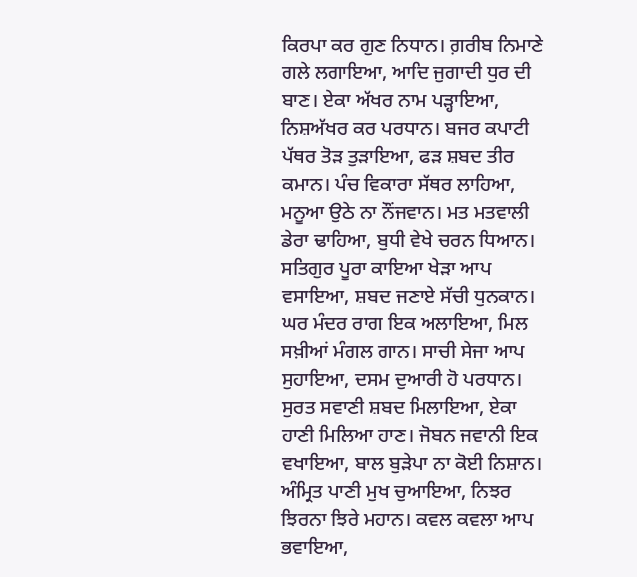ਕਿਰਪਾ ਕਰ ਗੁਣ ਨਿਧਾਨ। ਗ਼ਰੀਬ ਨਿਮਾਣੇ ਗਲੇ ਲਗਾਇਆ, ਆਦਿ ਜੁਗਾਦੀ ਧੁਰ ਦੀ ਬਾਣ। ਏਕਾ ਅੱਖਰ ਨਾਮ ਪੜ੍ਹਾਇਆ, ਨਿਸ਼ਅੱਖਰ ਕਰ ਪਰਧਾਨ। ਬਜਰ ਕਪਾਟੀ ਪੱਥਰ ਤੋੜ ਤੁੜਾਇਆ, ਫੜ ਸ਼ਬਦ ਤੀਰ ਕਮਾਨ। ਪੰਚ ਵਿਕਾਰਾ ਸੱਥਰ ਲਾਹਿਆ, ਮਨੂਆ ਉਠੇ ਨਾ ਨੌਂਜਵਾਨ। ਮਤ ਮਤਵਾਲੀ ਡੇਰਾ ਢਾਹਿਆ, ਬੁਧੀ ਵੇਖੇ ਚਰਨ ਧਿਆਨ। ਸਤਿਗੁਰ ਪੂਰਾ ਕਾਇਆ ਖੇੜਾ ਆਪ ਵਸਾਇਆ, ਸ਼ਬਦ ਜਣਾਏ ਸੱਚੀ ਧੁਨਕਾਨ। ਘਰ ਮੰਦਰ ਰਾਗ ਇਕ ਅਲਾਇਆ, ਮਿਲ ਸਖ਼ੀਆਂ ਮੰਗਲ ਗਾਨ। ਸਾਚੀ ਸੇਜਾ ਆਪ ਸੁਹਾਇਆ, ਦਸਮ ਦੁਆਰੀ ਹੋ ਪਰਧਾਨ। ਸੁਰਤ ਸਵਾਣੀ ਸ਼ਬਦ ਮਿਲਾਇਆ, ਏਕਾ ਹਾਣੀ ਮਿਲਿਆ ਹਾਣ। ਜੋਬਨ ਜਵਾਨੀ ਇਕ ਵਖਾਇਆ, ਬਾਲ ਬੁੜੇਪਾ ਨਾ ਕੋਈ ਨਿਸ਼ਾਨ। ਅੰਮ੍ਰਿਤ ਪਾਣੀ ਮੁਖ ਚੁਆਇਆ, ਨਿਝਰ ਝਿਰਨਾ ਝਿਰੇ ਮਹਾਨ। ਕਵਲ ਕਵਲਾ ਆਪ ਭਵਾਇਆ,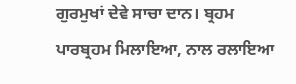ਗੁਰਮੁਖਾਂ ਦੇਵੇ ਸਾਚਾ ਦਾਨ। ਬ੍ਰਹਮ ਪਾਰਬ੍ਰਹਮ ਮਿਲਾਇਆ, ਨਾਲ ਰਲਾਇਆ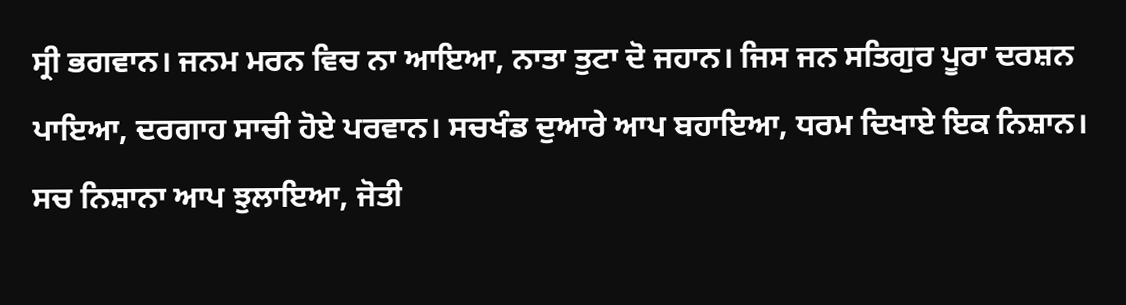ਸ੍ਰੀ ਭਗਵਾਨ। ਜਨਮ ਮਰਨ ਵਿਚ ਨਾ ਆਇਆ, ਨਾਤਾ ਤੁਟਾ ਦੋ ਜਹਾਨ। ਜਿਸ ਜਨ ਸਤਿਗੁਰ ਪੂਰਾ ਦਰਸ਼ਨ ਪਾਇਆ, ਦਰਗਾਹ ਸਾਚੀ ਹੋਏ ਪਰਵਾਨ। ਸਚਖੰਡ ਦੁਆਰੇ ਆਪ ਬਹਾਇਆ, ਧਰਮ ਦਿਖਾਏ ਇਕ ਨਿਸ਼ਾਨ। ਸਚ ਨਿਸ਼ਾਨਾ ਆਪ ਝੁਲਾਇਆ, ਜੋਤੀ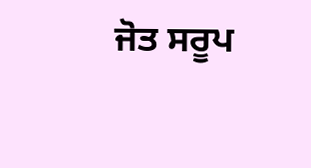ਜੋਤ ਸਰੂਪ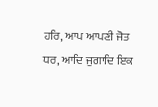ਹਰਿ, ਆਪ ਆਪਣੀ ਜੋਤ ਧਰ, ਆਦਿ ਜੁਗਾਦਿ ਇਕ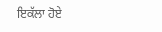ਇਕੱਲਾ ਹੋਏ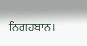ਨਿਗਹਬਾਨ।